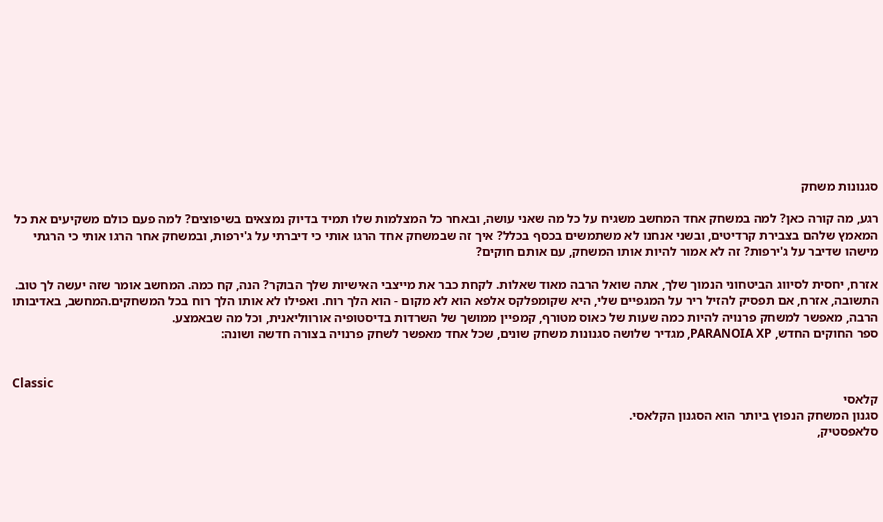סגנונות משחק

רגע, מה קורה כאן? למה במשחק אחד המחשב משגיח על כל מה שאני עושה, ובאחר כל המצלמות שלו תמיד בדיוק נמצאים בשיפוצים? למה פעם כולם משקיעים את כל המאמץ שלהם בצבירת קרדיטים, ובשני אנחנו לא משתמשים בכסף בכלל? איך זה שבמשחק אחד הרגו אותי כי דיברתי על ג'ירפות, ובמשחק אחר הרגו אותי כי הרגתי מישהו שדיבר על ג'ירפות? זה לא אמור להיות אותו המשחק, עם אותם חוקים?

אזרח, יחסית לסיווג הביטחוני הנמוך שלך, אתה שואל הרבה מאוד שאלות. לקחת כבר את מייצבי האישיות שלך הבוקר? הנה, קח כמה. המחשב אומר שזה יעשה לך טוב.
התשובה, אזרח, אם תפסיק להזיל ריר על המגפיים שלי, היא שקומפלקס אלפא הוא לא מקום - הוא הלך רוח. ואפילו לא אותו הלך רוח בכל המשחקים.המחשב, באדיבותו הרבה, מאפשר למשחק פרנויה להיות כמה שעות של כאוס מטורף, קמפיין ממושך של השרדות בדיסטופיה אורווליאנית, וכל מה שבאמצע.
ספר החוקים החדש, PARANOIA XP, מגדיר שלושה סגנונות משחק שונים, שכל אחד מאפשר לשחק פרנויה בצורה חדשה ושונה:


Classic
קלאסי
סגנון המשחק הנפוץ ביותר הוא הסגנון הקלאסי.
סלאפסטיק,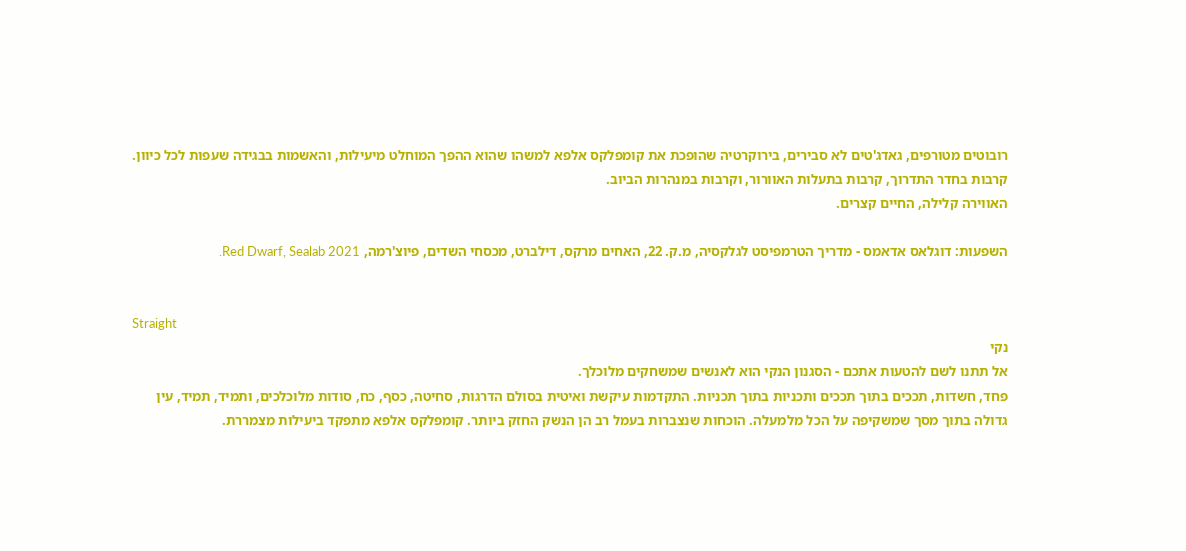רובוטים מטורפים, גאדג'טים לא סבירים, בירוקרטיה שהופכת את קומפלקס אלפא למשהו שהוא ההפך המוחלט מיעילות, והאשמות בבגידה שעפות לכל כיוון. קרבות בחדר התדרוך, קרבות בתעלות האוורור, וקרבות במנהרות הביוב.
האווירה קלילה, החיים קצרים.

השפעות: דוגלאס אדאמס - מדריך הטרמפיסט לגלקסיה, מ.ק. 22, האחים מרקס, דילברט, מכסחי השדים, פיוצ'רמה, Red Dwarf, Sealab 2021.


Straight
נקי
אל תתנו לשם להטעות אתכם - הסגנון הנקי הוא לאנשים שמשחקים מלוכלך.
פחד, חשדות, תככים בתוך תככים ותכניות בתוך תכניות. התקדמות עיקשת ואיטית בסולם הדרגות, סחיטה, כסף, כח, סודות מלוכלכים, ותמיד, תמיד, עין גדולה בתוך מסך שמשקיפה על הכל מלמעלה. הוכחות שנצברות בעמל רב הן הנשק החזק ביותר. קומפלקס אלפא מתפקד ביעילות מצמררת.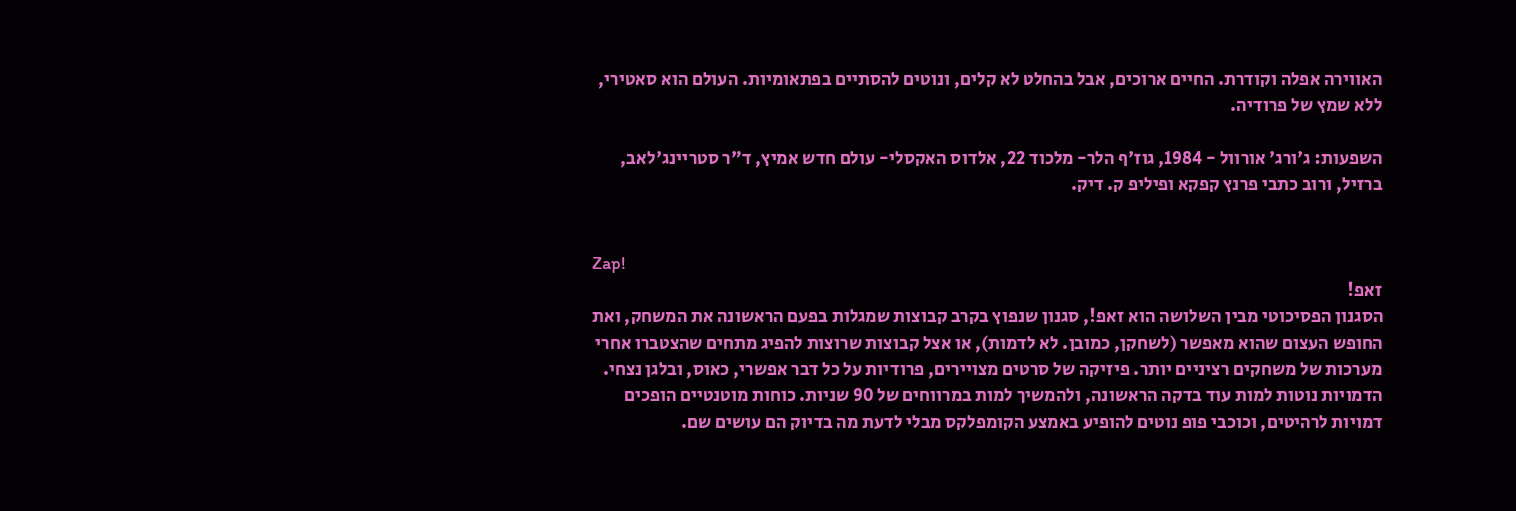האווירה אפלה וקודרת. החיים ארוכים, אבל בהחלט לא קלים, ונוטים להסתיים בפתאומיות. העולם הוא סאטירי, ללא שמץ של פרודיה.

השפעות: ג'ורג' אורוול - 1984, גוז'ף הלר- מלכוד 22, אלדוס האקסלי- עולם חדש אמיץ, ד"ר סטריינג'לאב, ברזיל, ורוב כתבי פרנץ קפקא ופיליפ ק. דיק.


Zap!
זאפ!
הסגנון הפסיכוטי מבין השלושה הוא זאפ!, סגנון שנפוץ בקרב קבוצות שמגלות בפעם הראשונה את המשחק, ואת החופש העצום שהוא מאפשר (לשחקן, כמובן. לא לדמות), או אצל קבוצות שרוצות להפיג מתחים שהצטברו אחרי מערכות של משחקים רציניים יותר. פיזיקה של סרטים מצויירים, פרודיות על כל דבר אפשרי, כאוס, ובלגן נצחי. הדמויות נוטות למות עוד בדקה הראשונה, ולהמשיך למות במרווחים של 90 שניות. כוחות מוטנטיים הופכים דמויות לרהיטים, וכוכבי פופ נוטים להופיע באמצע הקומפלקס מבלי לדעת מה בדיוק הם עושים שם.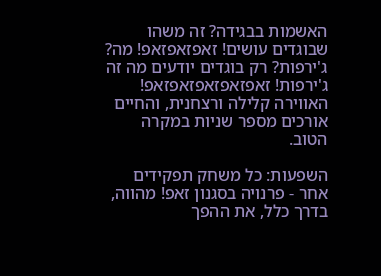האשמות בבגידה? זה משהו שבוגדים עושים! זאפזאפזאפ! מה? ג'ירפות? רק בוגדים יודעים מה זה ג'ירפות! זאפזאפזאפזאפזאפ!
האווירה קלילה ורצחנית, והחיים אורכים מספר שניות במקרה הטוב.

השפעות: כל משחק תפקידים אחר - פרנויה בסגנון זאפ! מהווה, בדרך כלל, את ההפך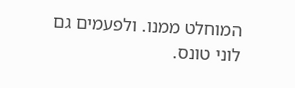המוחלט ממנו. ולפעמים גם לוני טונס.